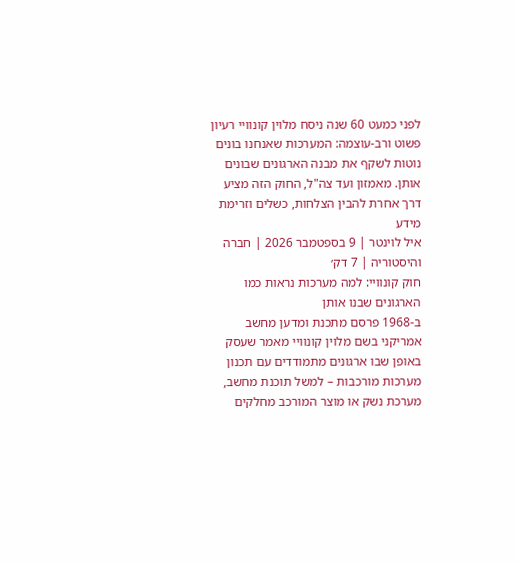לפני כמעט 60 שנה ניסח מלוין קונוויי רעיון פשוט ורב-עוצמה: המערכות שאנחנו בונים נוטות לשקף את מבנה הארגונים שבונים אותן. מאמזון ועד צה"ל, החוק הזה מציע דרך אחרת להבין הצלחות, כשלים וזרימת מידע
איל לוינטר | 9 בספטמבר 2026 | חברה והיסטוריה | 7 דק׳
חוק קונוויי: למה מערכות נראות כמו הארגונים שבנו אותן
ב-1968 פרסם מתכנת ומדען מחשב אמריקני בשם מלוין קונוויי מאמר שעסק באופן שבו ארגונים מתמודדים עם תכנון מערכות מורכבות – למשל תוכנת מחשב, מערכת נשק או מוצר המורכב מחלקים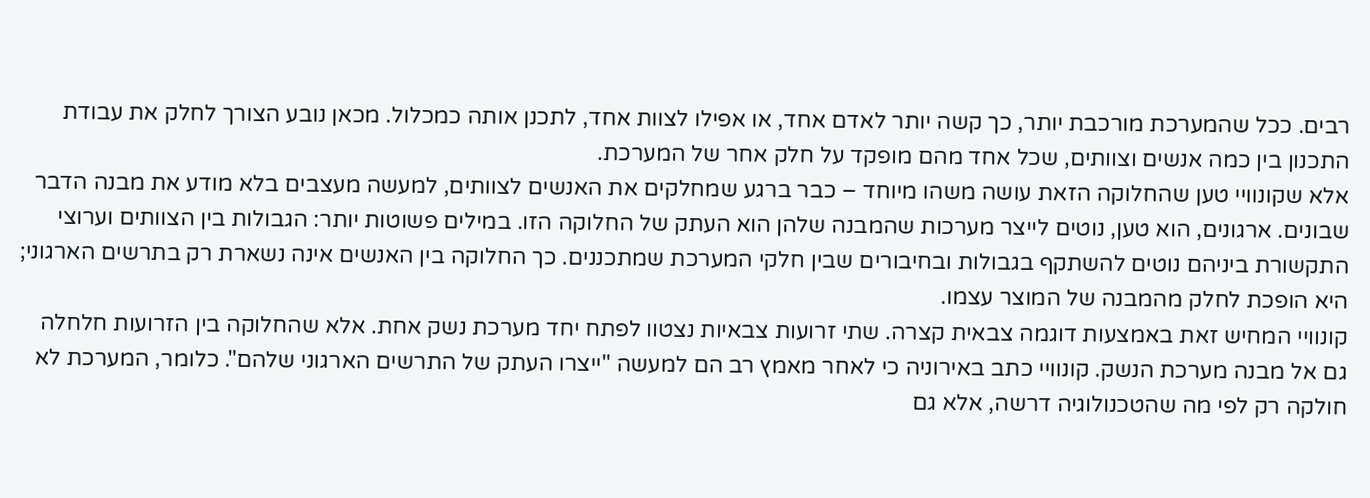רבים. ככל שהמערכת מורכבת יותר, כך קשה יותר לאדם אחד, או אפילו לצוות אחד, לתכנן אותה כמכלול. מכאן נובע הצורך לחלק את עבודת התכנון בין כמה אנשים וצוותים, שכל אחד מהם מופקד על חלק אחר של המערכת.
אלא שקונוויי טען שהחלוקה הזאת עושה משהו מיוחד – כבר ברגע שמחלקים את האנשים לצוותים, למעשה מעצבים בלא מודע את מבנה הדבר שבונים. ארגונים, הוא טען, נוטים לייצר מערכות שהמבנה שלהן הוא העתק של החלוקה הזו. במילים פשוטות יותר: הגבולות בין הצוותים וערוצי התקשורת ביניהם נוטים להשתקף בגבולות ובחיבורים שבין חלקי המערכת שמתכננים. כך החלוקה בין האנשים אינה נשארת רק בתרשים הארגוני; היא הופכת לחלק מהמבנה של המוצר עצמו.
קונוויי המחיש זאת באמצעות דוגמה צבאית קצרה. שתי זרועות צבאיות נצטוו לפתח יחד מערכת נשק אחת. אלא שהחלוקה בין הזרועות חלחלה גם אל מבנה מערכת הנשק. קונוויי כתב באירוניה כי לאחר מאמץ רב הם למעשה "ייצרו העתק של התרשים הארגוני שלהם". כלומר, המערכת לא חולקה רק לפי מה שהטכנולוגיה דרשה, אלא גם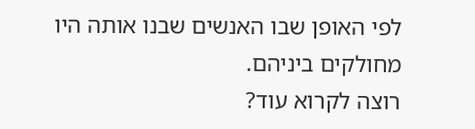לפי האופן שבו האנשים שבנו אותה היו מחולקים ביניהם.
רוצה לקרוא עוד?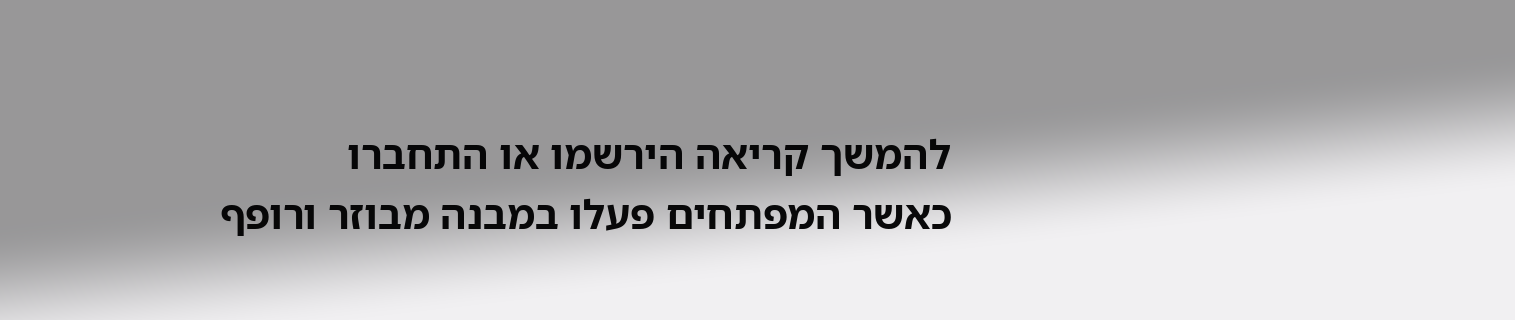להמשך קריאה הירשמו או התחברו
כאשר המפתחים פעלו במבנה מבוזר ורופף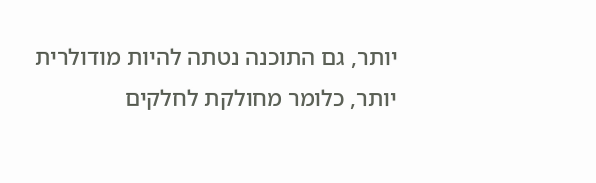יותר, גם התוכנה נטתה להיות מודולרית יותר, כלומר מחולקת לחלקים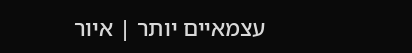עצמאיים יותר | איור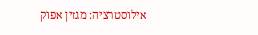אילוסטרציה: מגזין אפוק